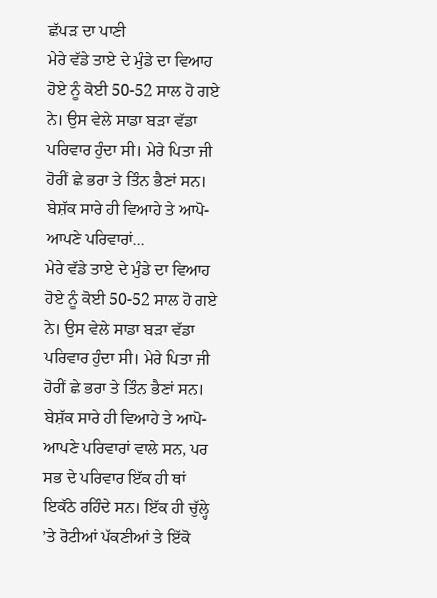ਛੱਪੜ ਦਾ ਪਾਣੀ
ਮੇਰੇ ਵੱਡੇ ਤਾਏ ਦੇ ਮੁੰਡੇ ਦਾ ਵਿਆਹ ਹੋਏ ਨੂੰ ਕੋਈ 50-52 ਸਾਲ ਹੋ ਗਏ ਨੇ। ਉਸ ਵੇਲੇ ਸਾਡਾ ਬੜਾ ਵੱਡਾ ਪਰਿਵਾਰ ਹੁੰਦਾ ਸੀ। ਮੇਰੇ ਪਿਤਾ ਜੀ ਹੋਰੀਂ ਛੇ ਭਰਾ ਤੇ ਤਿੰਨ ਭੈਣਾਂ ਸਨ। ਬੇਸ਼ੱਕ ਸਾਰੇ ਹੀ ਵਿਆਹੇ ਤੇ ਆਪੋ-ਆਪਣੇ ਪਰਿਵਾਰਾਂ...
ਮੇਰੇ ਵੱਡੇ ਤਾਏ ਦੇ ਮੁੰਡੇ ਦਾ ਵਿਆਹ ਹੋਏ ਨੂੰ ਕੋਈ 50-52 ਸਾਲ ਹੋ ਗਏ ਨੇ। ਉਸ ਵੇਲੇ ਸਾਡਾ ਬੜਾ ਵੱਡਾ ਪਰਿਵਾਰ ਹੁੰਦਾ ਸੀ। ਮੇਰੇ ਪਿਤਾ ਜੀ ਹੋਰੀਂ ਛੇ ਭਰਾ ਤੇ ਤਿੰਨ ਭੈਣਾਂ ਸਨ। ਬੇਸ਼ੱਕ ਸਾਰੇ ਹੀ ਵਿਆਹੇ ਤੇ ਆਪੋ-ਆਪਣੇ ਪਰਿਵਾਰਾਂ ਵਾਲੇ ਸਨ, ਪਰ ਸਭ ਦੇ ਪਰਿਵਾਰ ਇੱਕ ਹੀ ਥਾਂ ਇਕੱਠੇ ਰਹਿੰਦੇ ਸਨ। ਇੱਕ ਹੀ ਚੁੱਲ੍ਹੇ ’ਤੇ ਰੋਟੀਆਂ ਪੱਕਣੀਆਂ ਤੇ ਇੱਕੋ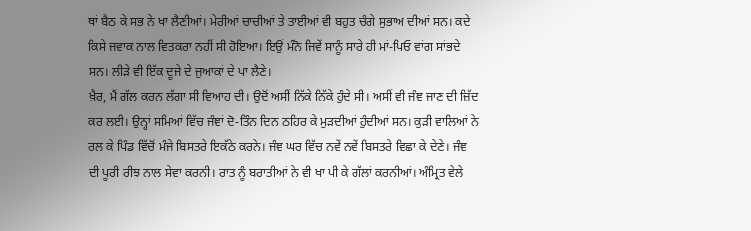ਥਾਂ ਬੈਠ ਕੇ ਸਭ ਨੇ ਖਾ ਲੈਣੀਆਂ। ਮੇਰੀਆਂ ਚਾਚੀਆਂ ਤੇ ਤਾਈਆਂ ਵੀ ਬਹੁਤ ਚੰਗੇ ਸੁਭਾਅ ਦੀਆਂ ਸਨ। ਕਦੇ ਕਿਸੇ ਜਵਾਕ ਨਾਲ ਵਿਤਕਰਾ ਨਹੀਂ ਸੀ ਹੋਇਆ। ਇਉਂ ਮੰਨੋ ਜਿਵੇਂ ਸਾਨੂੰ ਸਾਰੇ ਹੀ ਮਾਂ-ਪਿਓ ਵਾਂਗ ਸਾਂਭਦੇ ਸਨ। ਲੀੜੇ ਵੀ ਇੱਕ ਦੂਜੇ ਦੇ ਜੁਆਕਾਂ ਦੇ ਪਾ ਲੈਣੇ।
ਖ਼ੈਰ, ਮੈਂ ਗੱਲ ਕਰਨ ਲੱਗਾ ਸੀ ਵਿਆਹ ਦੀ। ਉਦੋਂ ਅਸੀਂ ਨਿੱਕੇ ਨਿੱਕੇ ਹੁੰਦੇ ਸੀ। ਅਸੀਂ ਵੀ ਜੰਞ ਜਾਣ ਦੀ ਜ਼ਿੱਦ ਕਰ ਲਈ। ਉਨ੍ਹਾਂ ਸਮਿਆਂ ਵਿੱਚ ਜੰਞਾਂ ਦੋ-ਤਿੰਨ ਦਿਨ ਠਹਿਰ ਕੇ ਮੁੜਦੀਆਂ ਹੁੰਦੀਆਂ ਸਨ। ਕੁੜੀ ਵਾਲਿਆਂ ਨੇ ਰਲ ਕੇ ਪਿੰਡ ਵਿੱਚੋਂ ਮੰਜੇ ਬਿਸਤਰੇ ਇਕੱਠੇ ਕਰਨੇ। ਜੰਞ ਘਰ ਵਿੱਚ ਨਵੇਂ ਨਵੇਂ ਬਿਸਤਰੇ ਵਿਛਾ ਕੇ ਦੇਣੇ। ਜੰਞ ਦੀ ਪੂਰੀ ਰੀਝ ਨਾਲ ਸੇਵਾ ਕਰਨੀ। ਰਾਤ ਨੂੰ ਬਰਾਤੀਆਂ ਨੇ ਵੀ ਖਾ ਪੀ ਕੇ ਗੱਲਾਂ ਕਰਨੀਆਂ। ਅੰਮ੍ਰਿਤ ਵੇਲੇ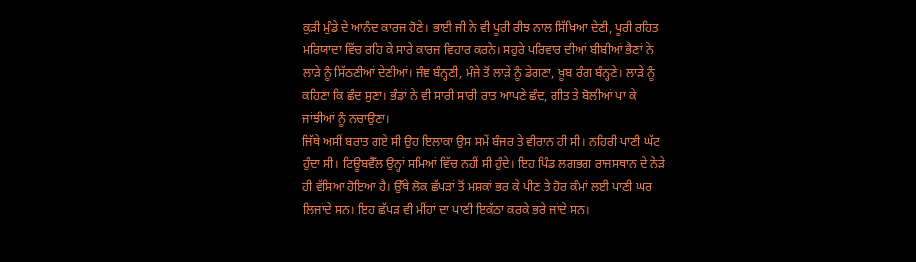ਕੁੜੀ ਮੁੰਡੇ ਦੇ ਆਨੰਦ ਕਾਰਜ ਹੋਣੇ। ਭਾਈ ਜੀ ਨੇ ਵੀ ਪੂਰੀ ਰੀਝ ਨਾਲ ਸਿੱਖਿਆ ਦੇਣੀ, ਪੂਰੀ ਰਹਿਤ ਮਰਿਯਾਦਾ ਵਿੱਚ ਰਹਿ ਕੇ ਸਾਰੇ ਕਾਰਜ ਵਿਹਾਰ ਕਰਨੇ। ਸਹੁਰੇ ਪਰਿਵਾਰ ਦੀਆਂ ਬੀਬੀਆਂ ਭੈਣਾਂ ਨੇ ਲਾੜੇ ਨੂੰ ਸਿੱਠਣੀਆਂ ਦੇਣੀਆਂ। ਜੰਞ ਬੰਨ੍ਹਣੀ, ਮੰਜੇ ਤੋਂ ਲਾੜੇ ਨੂੰ ਡੇਗਣਾ, ਖ਼ੂਬ ਰੰਗ ਬੰਨ੍ਹਣੇ। ਲਾੜੇ ਨੂੰ ਕਹਿਣਾ ਕਿ ਛੰਦ ਸੁਣਾ। ਭੰਡਾਂ ਨੇ ਵੀ ਸਾਰੀ ਸਾਰੀ ਰਾਤ ਆਪਣੇ ਛੰਦ, ਗੀਤ ਤੇ ਬੋਲੀਆਂ ਪਾ ਕੇ ਜਾਂਝੀਆਂ ਨੂੰ ਨਚਾਉਣਾ।
ਜਿੱਥੇ ਅਸੀਂ ਬਰਾਤ ਗਏ ਸੀ ਉਹ ਇਲਾਕਾ ਉਸ ਸਮੇਂ ਬੰਜਰ ਤੇ ਵੀਰਾਨ ਹੀ ਸੀ। ਨਹਿਰੀ ਪਾਣੀ ਘੱਟ ਹੁੰਦਾ ਸੀ। ਟਿਊਬਵੈੱਲ ਉਨ੍ਹਾਂ ਸਮਿਆਂ ਵਿੱਚ ਨਹੀਂ ਸੀ ਹੁੰਦੇ। ਇਹ ਪਿੰਡ ਲਗਭਗ ਰਾਜਸਥਾਨ ਦੇ ਨੇੜੇ ਹੀ ਵੱਸਿਆ ਹੋਇਆ ਹੈ। ਉੱਥੇ ਲੋਕ ਛੱਪੜਾਂ ਤੋਂ ਮਸ਼ਕਾਂ ਭਰ ਕੇ ਪੀਣ ਤੇ ਹੋਰ ਕੰਮਾਂ ਲਈ ਪਾਣੀ ਘਰ ਲਿਜਾਂਦੇ ਸਨ। ਇਹ ਛੱਪੜ ਵੀ ਮੀਂਹਾਂ ਦਾ ਪਾਣੀ ਇਕੱਠਾ ਕਰਕੇ ਭਰੇ ਜਾਂਦੇ ਸਨ।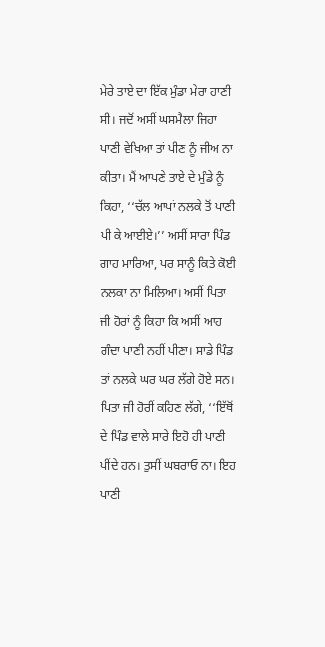ਮੇਰੇ ਤਾਏ ਦਾ ਇੱਕ ਮੁੰਡਾ ਮੇਰਾ ਹਾਣੀ ਸੀ। ਜਦੋਂ ਅਸੀਂ ਘਸਮੈਲਾ ਜਿਹਾ ਪਾਣੀ ਵੇਖਿਆ ਤਾਂ ਪੀਣ ਨੂੰ ਜੀਅ ਨਾ ਕੀਤਾ। ਮੈਂ ਆਪਣੇ ਤਾਏ ਦੇ ਮੁੰਡੇ ਨੂੰ ਕਿਹਾ, ‘‘ਚੱਲ ਆਪਾਂ ਨਲਕੇ ਤੋਂ ਪਾਣੀ ਪੀ ਕੇ ਆਈਏ।’’ ਅਸੀਂ ਸਾਰਾ ਪਿੰਡ ਗਾਹ ਮਾਰਿਆ, ਪਰ ਸਾਨੂੰ ਕਿਤੇ ਕੋਈ ਨਲਕਾ ਨਾ ਮਿਲਿਆ। ਅਸੀਂ ਪਿਤਾ ਜੀ ਹੋਰਾਂ ਨੂੰ ਕਿਹਾ ਕਿ ਅਸੀਂ ਆਹ ਗੰਦਾ ਪਾਣੀ ਨਹੀਂ ਪੀਣਾ। ਸਾਡੇ ਪਿੰਡ ਤਾਂ ਨਲਕੇ ਘਰ ਘਰ ਲੱਗੇ ਹੋਏ ਸਨ। ਪਿਤਾ ਜੀ ਹੋਰੀਂ ਕਹਿਣ ਲੱਗੇ, ‘‘ਇੱਥੋਂ ਦੇ ਪਿੰਡ ਵਾਲੇ ਸਾਰੇ ਇਹੋ ਹੀ ਪਾਣੀ ਪੀਂਦੇ ਹਨ। ਤੁਸੀਂ ਘਬਰਾਓ ਨਾ। ਇਹ ਪਾਣੀ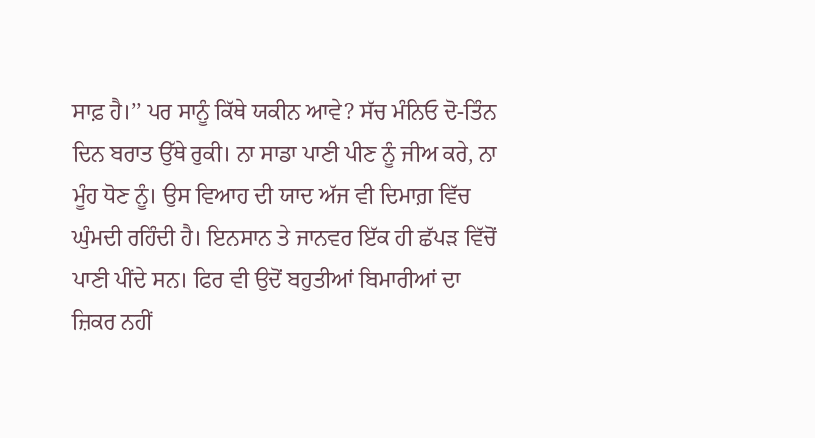ਸਾਫ਼ ਹੈ।’’ ਪਰ ਸਾਨੂੰ ਕਿੱਥੇ ਯਕੀਨ ਆਵੇ? ਸੱਚ ਮੰਨਿਓ ਦੋ-ਤਿੰਨ ਦਿਨ ਬਰਾਤ ਉੱਥੇ ਰੁਕੀ। ਨਾ ਸਾਡਾ ਪਾਣੀ ਪੀਣ ਨੂੰ ਜੀਅ ਕਰੇ, ਨਾ ਮੂੰਹ ਧੋਣ ਨੂੰ। ਉਸ ਵਿਆਹ ਦੀ ਯਾਦ ਅੱਜ ਵੀ ਦਿਮਾਗ਼ ਵਿੱਚ ਘੁੰਮਦੀ ਰਹਿੰਦੀ ਹੈ। ਇਨਸਾਨ ਤੇ ਜਾਨਵਰ ਇੱਕ ਹੀ ਛੱਪੜ ਵਿੱਚੋਂ ਪਾਣੀ ਪੀਂਦੇ ਸਨ। ਫਿਰ ਵੀ ਉਦੋਂ ਬਹੁਤੀਆਂ ਬਿਮਾਰੀਆਂ ਦਾ ਜ਼ਿਕਰ ਨਹੀਂ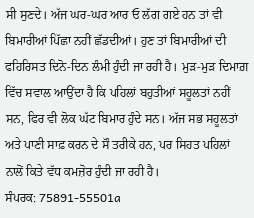ਸੀ ਸੁਣਦੇ। ਅੱਜ ਘਰ-ਘਰ ਆਰ ਓ ਲੱਗ ਗਏ ਹਨ ਤਾਂ ਵੀ ਬਿਮਾਰੀਆਂ ਪਿੱਛਾ ਨਹੀਂ ਛੱਡਦੀਆਂ। ਹੁਣ ਤਾਂ ਬਿਮਾਰੀਆਂ ਦੀ ਫਹਿਰਿਸਤ ਦਿਨੋ-ਦਿਨ ਲੰਮੀ ਹੁੰਦੀ ਜਾ ਰਹੀ ਹੈ। ਮੁੜ-ਮੁੜ ਦਿਮਾਗ਼ ਵਿੱਚ ਸਵਾਲ ਆਉਂਦਾ ਹੈ ਕਿ ਪਹਿਲਾਂ ਬਹੁਤੀਆਂ ਸਹੂਲਤਾਂ ਨਹੀਂ ਸਨ, ਫਿਰ ਵੀ ਲੋਕ ਘੱਟ ਬਿਮਾਰ ਹੁੰਦੇ ਸਨ। ਅੱਜ ਸਭ ਸਹੂਲਤਾਂ ਅਤੇ ਪਾਣੀ ਸਾਫ਼ ਕਰਨ ਦੇ ਸੌ ਤਰੀਕੇ ਹਨ, ਪਰ ਸਿਹਤ ਪਹਿਲਾਂ ਨਾਲੋਂ ਕਿਤੇ ਵੱਧ ਕਮਜ਼ੋਰ ਹੁੰਦੀ ਜਾ ਰਹੀ ਹੈ।
ਸੰਪਰਕ: 75891-55501a